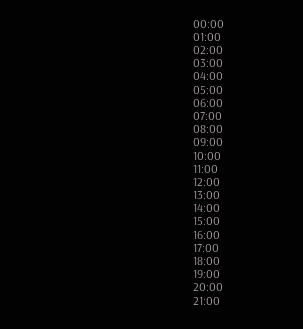00:00
01:00
02:00
03:00
04:00
05:00
06:00
07:00
08:00
09:00
10:00
11:00
12:00
13:00
14:00
15:00
16:00
17:00
18:00
19:00
20:00
21:00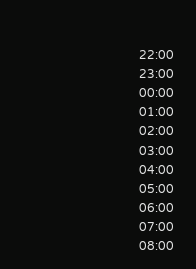22:00
23:00
00:00
01:00
02:00
03:00
04:00
05:00
06:00
07:00
08:00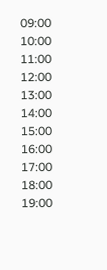09:00
10:00
11:00
12:00
13:00
14:00
15:00
16:00
17:00
18:00
19:00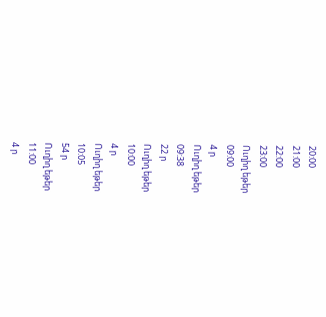20:00
21:00
22:00
23:00
Ուղիղ եթեր
09:00
4 ր
Ուղիղ եթեր
09:38
22 ր
Ուղիղ եթեր
10:00
4 ր
Ուղիղ եթեր
10:05
54 ր
Ուղիղ եթեր
11:00
4 ր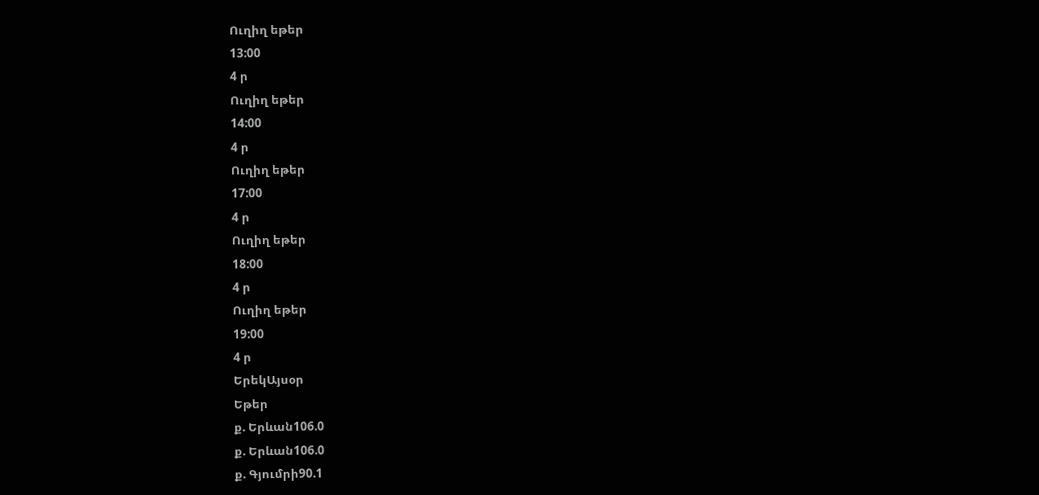Ուղիղ եթեր
13:00
4 ր
Ուղիղ եթեր
14:00
4 ր
Ուղիղ եթեր
17:00
4 ր
Ուղիղ եթեր
18:00
4 ր
Ուղիղ եթեր
19:00
4 ր
ԵրեկԱյսօր
Եթեր
ք. Երևան106.0
ք. Երևան106.0
ք. Գյումրի90.1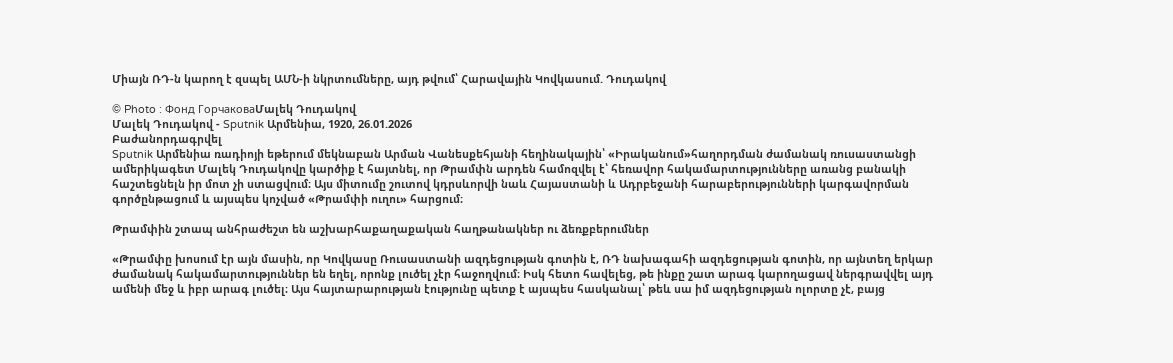Միայն ՌԴ-ն կարող է զսպել ԱՄՆ-ի նկրտումները, այդ թվում՝ Հարավային Կովկասում. Դուդակով

© Photo : Фонд ГорчаковаՄալեկ Դուդակով
Մալեկ Դուդակով - Sputnik Արմենիա, 1920, 26.01.2026
Բաժանորդագրվել
Sputnik Արմենիա ռադիոյի եթերում մեկնաբան Արման Վանեսքեհյանի հեղինակային՝ «Իրականում»հաղորդման ժամանակ ռուսաստանցի ամերիկագետ Մալեկ Դուդակովը կարծիք է հայտնել, որ Թրամփն արդեն համոզվել է՝ հեռավոր հակամարտությունները առանց բանակի հաշտեցնելն իր մոտ չի ստացվում։ Այս միտումը շուտով կդրսևորվի նաև Հայաստանի և Ադրբեջանի հարաբերությունների կարգավորման գործընթացում և այսպես կոչված «Թրամփի ուղու» հարցում։

Թրամփին շտապ անհրաժեշտ են աշխարհաքաղաքական հաղթանակներ ու ձեռքբերումներ

«Թրամփը խոսում էր այն մասին, որ Կովկասը Ռուսաստանի ազդեցության գոտին է, ՌԴ նախագահի ազդեցության գոտին, որ այնտեղ երկար ժամանակ հակամարտություններ են եղել, որոնք լուծել չէր հաջողվում։ Իսկ հետո հավելեց, թե ինքը շատ արագ կարողացավ ներգրավվել այդ ամենի մեջ և իբր արագ լուծել։ Այս հայտարարության էությունը պետք է այսպես հասկանալ՝ թեև սա իմ ազդեցության ոլորտը չէ, բայց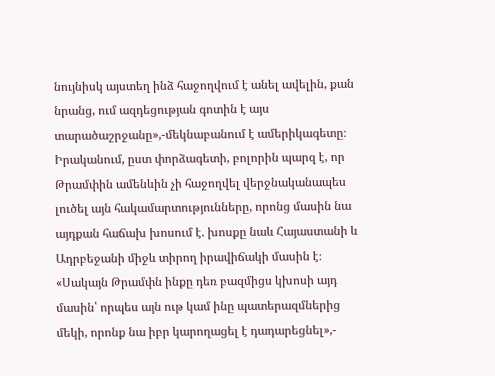նույնիսկ այստեղ ինձ հաջողվում է անել ավելին, քան նրանց, ում ազդեցության գոտին է այս տարածաշրջանը»,-մեկնաբանում է ամերիկագետը։
Իրականում, ըստ փորձագետի, բոլորին պարզ է, որ Թրամփին ամենևին չի հաջողվել վերջնականապես լուծել այն հակամարտությունները, որոնց մասին նա այդքան հաճախ խոսում է. խոսքը նաև Հայաստանի և Ադրբեջանի միջև տիրող իրավիճակի մասին է։ «Սակայն Թրամփն ինքը դեռ բազմիցս կխոսի այդ մասին՝ որպես այն ութ կամ ինը պատերազմներից մեկի, որոնք նա իբր կարողացել է դադարեցնել»,-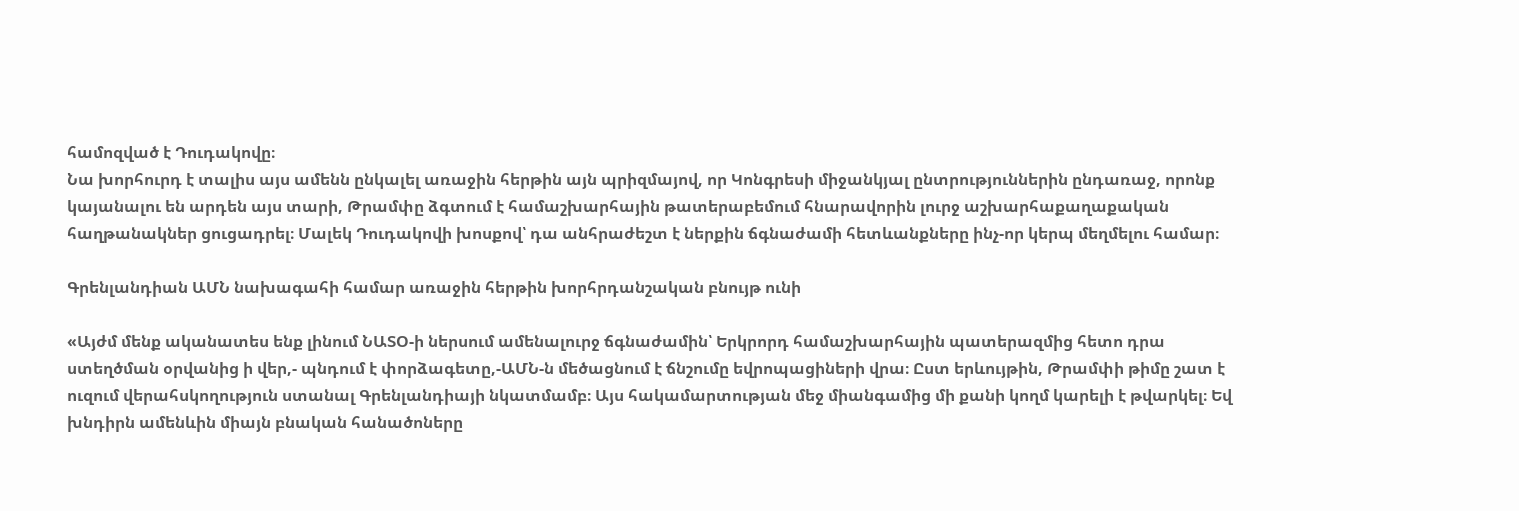համոզված է Դուդակովը։
Նա խորհուրդ է տալիս այս ամենն ընկալել առաջին հերթին այն պրիզմայով, որ Կոնգրեսի միջանկյալ ընտրություններին ընդառաջ, որոնք կայանալու են արդեն այս տարի, Թրամփը ձգտում է համաշխարհային թատերաբեմում հնարավորին լուրջ աշխարհաքաղաքական հաղթանակներ ցուցադրել։ Մալեկ Դուդակովի խոսքով՝ դա անհրաժեշտ է ներքին ճգնաժամի հետևանքները ինչ-որ կերպ մեղմելու համար։

Գրենլանդիան ԱՄՆ նախագահի համար առաջին հերթին խորհրդանշական բնույթ ունի

«Այժմ մենք ականատես ենք լինում ՆԱՏՕ-ի ներսում ամենալուրջ ճգնաժամին՝ Երկրորդ համաշխարհային պատերազմից հետո դրա ստեղծման օրվանից ի վեր,- պնդում է փորձագետը,-ԱՄՆ-ն մեծացնում է ճնշումը եվրոպացիների վրա։ Ըստ երևույթին, Թրամփի թիմը շատ է ուզում վերահսկողություն ստանալ Գրենլանդիայի նկատմամբ։ Այս հակամարտության մեջ միանգամից մի քանի կողմ կարելի է թվարկել։ Եվ խնդիրն ամենևին միայն բնական հանածոները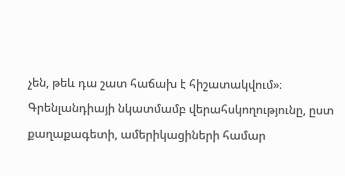չեն, թեև դա շատ հաճախ է հիշատակվում»։
Գրենլանդիայի նկատմամբ վերահսկողությունը, ըստ քաղաքագետի, ամերիկացիների համար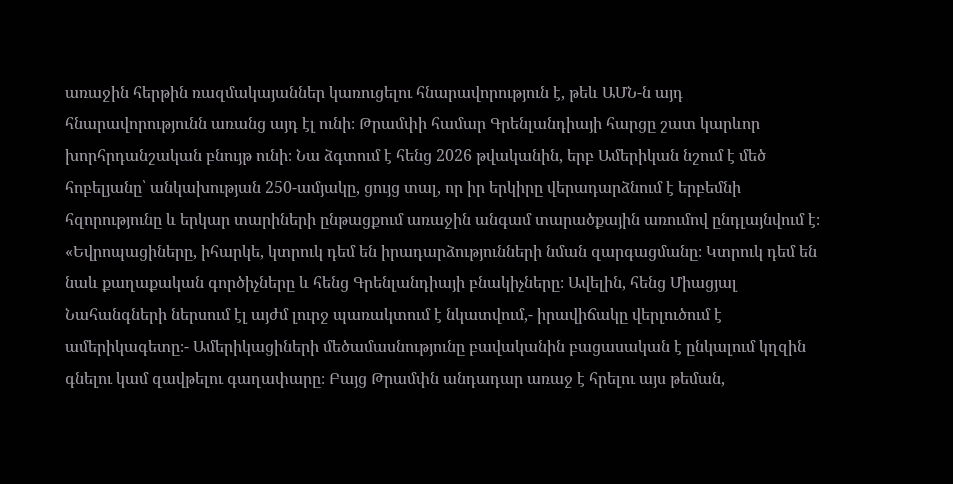առաջին հերթին ռազմակայաններ կառուցելու հնարավորություն է, թեև ԱՄՆ-ն այդ հնարավորությունն առանց այդ էլ ունի։ Թրամփի համար Գրենլանդիայի հարցը շատ կարևոր խորհրդանշական բնույթ ունի։ Նա ձգտում է հենց 2026 թվականին, երբ Ամերիկան նշում է մեծ հոբելյանը՝ անկախության 250-ամյակը, ցույց տալ, որ իր երկիրը վերադարձնում է երբեմնի հզորությունը և երկար տարիների ընթացքում առաջին անգամ տարածքային առումով ընդլայնվում է։
«Եվրոպացիները, իհարկե, կտրուկ դեմ են իրադարձությունների նման զարգացմանը։ Կտրուկ դեմ են նաև քաղաքական գործիչները և հենց Գրենլանդիայի բնակիչները։ Ավելին, հենց Միացյալ Նահանգների ներսում էլ այժմ լուրջ պառակտում է նկատվում,- իրավիճակը վերլուծում է ամերիկագետը։- Ամերիկացիների մեծամասնությունը բավականին բացասական է ընկալում կղզին գնելու կամ զավթելու գաղափարը։ Բայց Թրամփն անդադար առաջ է հրելու այս թեման,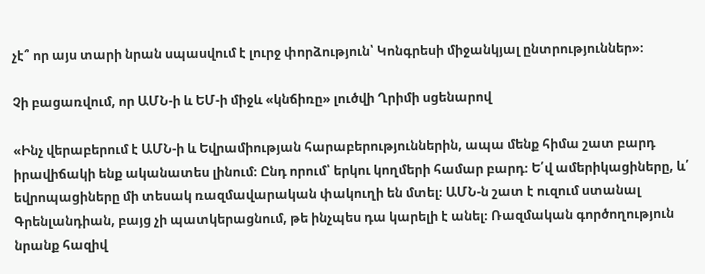չէ՞ որ այս տարի նրան սպասվում է լուրջ փորձություն՝ Կոնգրեսի միջանկյալ ընտրություններ»։

Չի բացառվում, որ ԱՄՆ-ի և ԵՄ-ի միջև «կնճիռը» լուծվի Ղրիմի սցենարով

«Ինչ վերաբերում է ԱՄՆ-ի և Եվրամիության հարաբերություններին, ապա մենք հիմա շատ բարդ իրավիճակի ենք ականատես լինում։ Ընդ որում՝ երկու կողմերի համար բարդ։ Ե՛վ ամերիկացիները, և՛ եվրոպացիները մի տեսակ ռազմավարական փակուղի են մտել։ ԱՄՆ-ն շատ է ուզում ստանալ Գրենլանդիան, բայց չի պատկերացնում, թե ինչպես դա կարելի է անել։ Ռազմական գործողություն նրանք հազիվ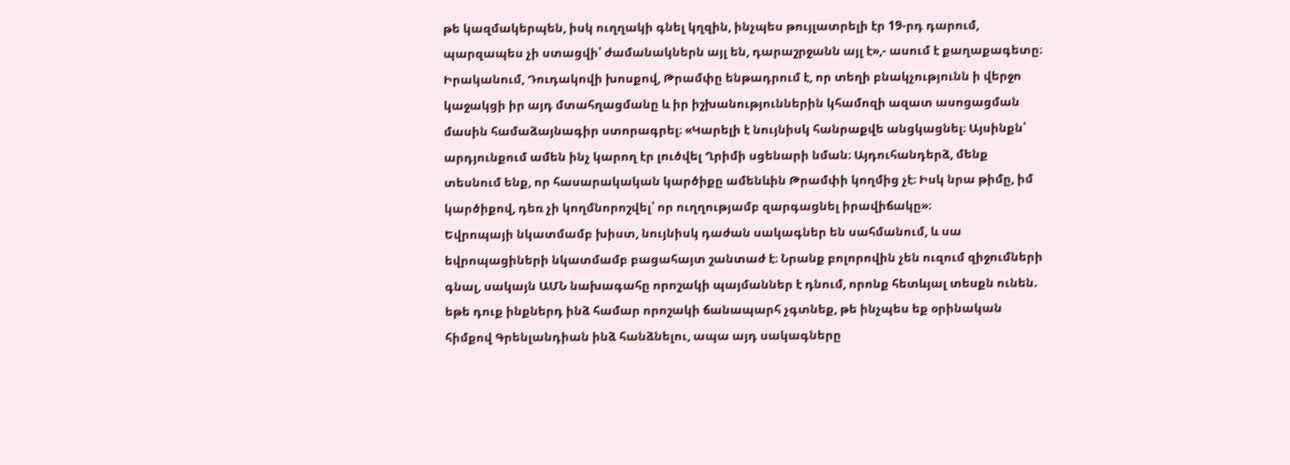թե կազմակերպեն, իսկ ուղղակի գնել կղզին, ինչպես թույլատրելի էր 19-րդ դարում, պարզապես չի ստացվի՝ ժամանակներն այլ են, դարաշրջանն այլ է»,- ասում է քաղաքագետը։
Իրականում, Դուդակովի խոսքով, Թրամփը ենթադրում է, որ տեղի բնակչությունն ի վերջո կաջակցի իր այդ մտահղացմանը և իր իշխանություններին կհամոզի ազատ ասոցացման մասին համաձայնագիր ստորագրել։ «Կարելի է նույնիսկ հանրաքվե անցկացնել։ Այսինքն՝ արդյունքում ամեն ինչ կարող էր լուծվել Ղրիմի սցենարի նման։ Այդուհանդերձ, մենք տեսնում ենք, որ հասարակական կարծիքը ամենևին Թրամփի կողմից չէ։ Իսկ նրա թիմը, իմ կարծիքով, դեռ չի կողմնորոշվել՝ որ ուղղությամբ զարգացնել իրավիճակը»։
Եվրոպայի նկատմամբ խիստ, նույնիսկ դաժան սակագներ են սահմանում, և սա եվրոպացիների նկատմամբ բացահայտ շանտաժ է։ Նրանք բոլորովին չեն ուզում զիջումների գնալ, սակայն ԱՄՆ նախագահը որոշակի պայմաններ է դնում, որոնք հետևյալ տեսքն ունեն. եթե դուք ինքներդ ինձ համար որոշակի ճանապարհ չգտնեք, թե ինչպես եք օրինական հիմքով Գրենլանդիան ինձ հանձնելու, ապա այդ սակագները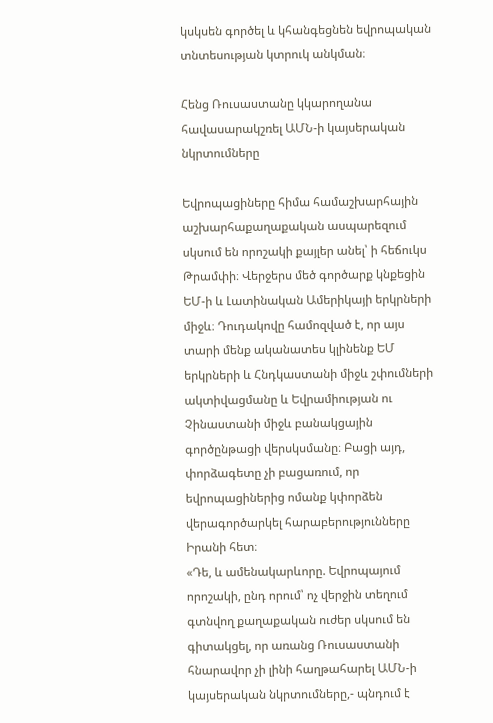կսկսեն գործել և կհանգեցնեն եվրոպական տնտեսության կտրուկ անկման։

Հենց Ռուսաստանը կկարողանա հավասարակշռել ԱՄՆ-ի կայսերական նկրտումները

Եվրոպացիները հիմա համաշխարհային աշխարհաքաղաքական ասպարեզում սկսում են որոշակի քայլեր անել՝ ի հեճուկս Թրամփի։ Վերջերս մեծ գործարք կնքեցին ԵՄ-ի և Լատինական Ամերիկայի երկրների միջև։ Դուդակովը համոզված է, որ այս տարի մենք ականատես կլինենք ԵՄ երկրների և Հնդկաստանի միջև շփումների ակտիվացմանը և Եվրամիության ու Չինաստանի միջև բանակցային գործընթացի վերսկսմանը։ Բացի այդ, փորձագետը չի բացառում, որ եվրոպացիներից ոմանք կփորձեն վերագործարկել հարաբերությունները Իրանի հետ։
«Դե, և ամենակարևորը. Եվրոպայում որոշակի, ընդ որում՝ ոչ վերջին տեղում գտնվող քաղաքական ուժեր սկսում են գիտակցել, որ առանց Ռուսաստանի հնարավոր չի լինի հաղթահարել ԱՄՆ-ի կայսերական նկրտումները,- պնդում է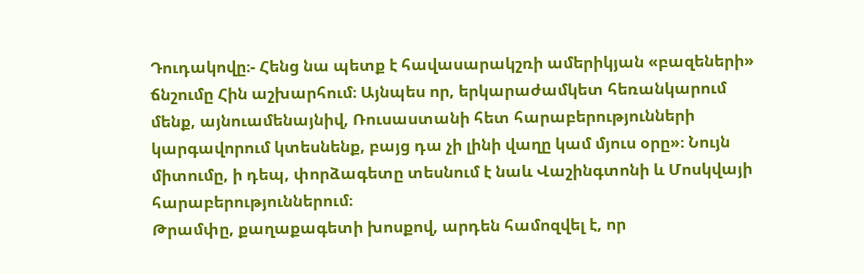Դուդակովը։- Հենց նա պետք է հավասարակշռի ամերիկյան «բազեների» ճնշումը Հին աշխարհում։ Այնպես որ, երկարաժամկետ հեռանկարում մենք, այնուամենայնիվ, Ռուսաստանի հետ հարաբերությունների կարգավորում կտեսնենք, բայց դա չի լինի վաղը կամ մյուս օրը»։ Նույն միտումը, ի դեպ, փորձագետը տեսնում է նաև Վաշինգտոնի և Մոսկվայի հարաբերություններում։
Թրամփը, քաղաքագետի խոսքով, արդեն համոզվել է, որ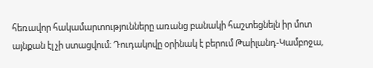հեռավոր հակամարտությունները առանց բանակի հաշտեցնելն իր մոտ այնքան էլ չի ստացվում։ Դուդակովը օրինակ է բերում Թաիլանդ-Կամբոջա,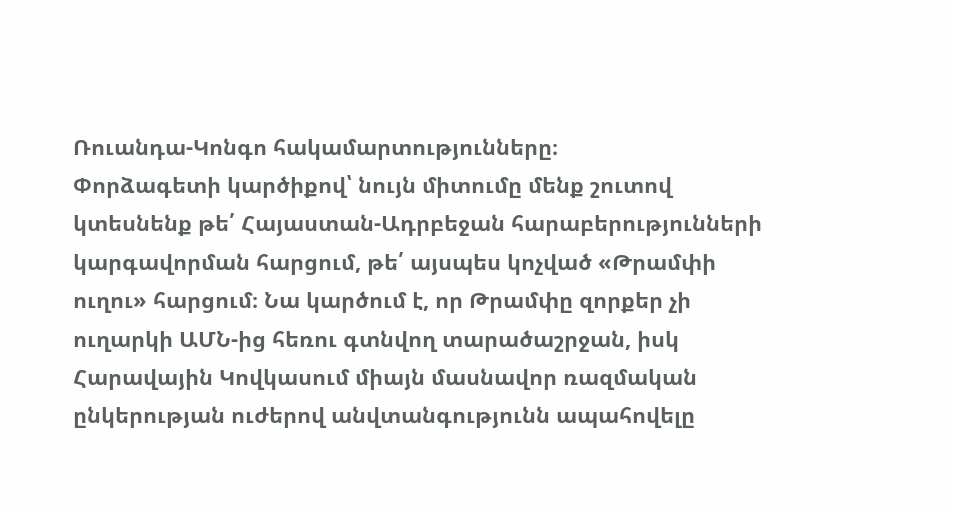Ռուանդա-Կոնգո հակամարտությունները։
Փորձագետի կարծիքով՝ նույն միտումը մենք շուտով կտեսնենք թե՛ Հայաստան-Ադրբեջան հարաբերությունների կարգավորման հարցում, թե՛ այսպես կոչված «Թրամփի ուղու» հարցում։ Նա կարծում է, որ Թրամփը զորքեր չի ուղարկի ԱՄՆ-ից հեռու գտնվող տարածաշրջան, իսկ Հարավային Կովկասում միայն մասնավոր ռազմական ընկերության ուժերով անվտանգությունն ապահովելը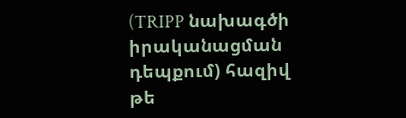(TRIPP նախագծի իրականացման դեպքում) հազիվ թե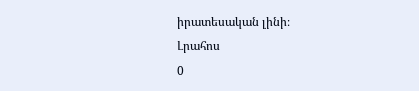իրատեսական լինի։
Լրահոս
0